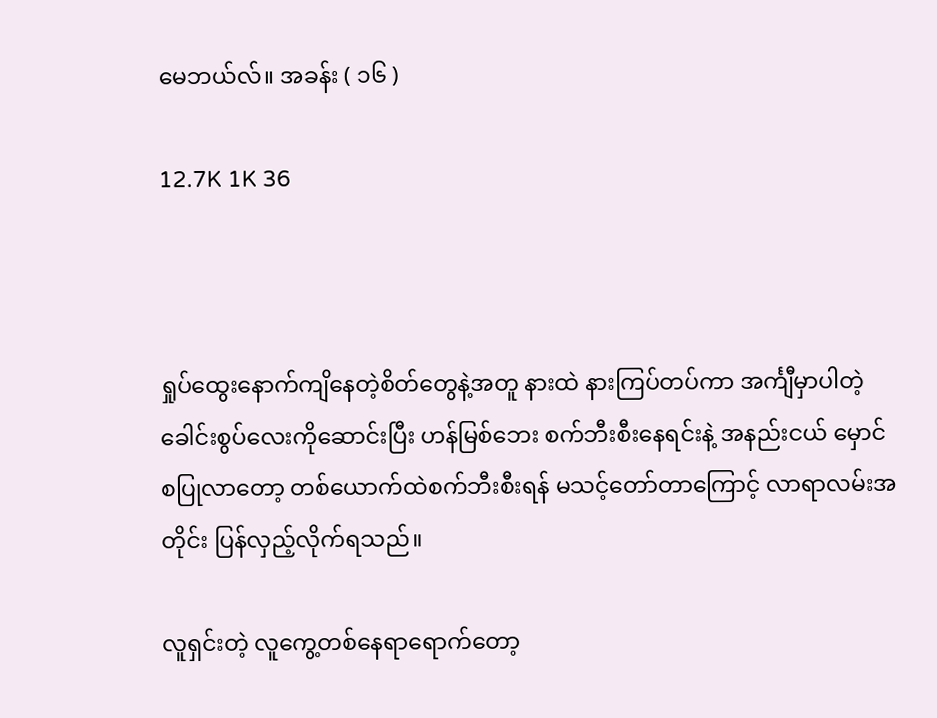မေဘယ်လ်။ အခန်း ( ၁၆ )

12.7K 1K 36



ရှုပ်ထွေးနောက်ကျိနေတဲ့စိတ်တွေနဲ့အတူ နားထဲ နားကြပ်တပ်ကာ အင်္ကျီမှာပါတဲ့ ခေါင်းစွပ်လေးကိုဆောင်းပြီး ဟန်မြစ်ဘေး စက်ဘီးစီးနေရင်းနဲ့ အနည်းငယ် မှောင်စပြုလာတော့ တစ်ယောက်ထဲစက်ဘီးစီးရန် မသင့်တော်တာကြောင့် လာရာလမ်းအတိုင်း ပြန်လှည့်လိုက်ရသည်။

လူရှင်းတဲ့ လူကွေ့တစ်နေရာရောက်တော့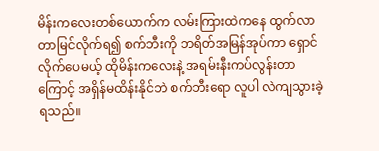မိန်းကလေးတစ်ယောက်က လမ်းကြားထဲကနေ ထွက်လာတာမြင်လိုက်ရ၍ စက်ဘီးကို ဘရိတ်အမြန်အုပ်ကာ ရှောင်လိုက်ပေမယ့် ထိုမိန်းကလေးနဲ့ အရမ်းနီးကပ်လွန်းတာကြောင့် အရှိန်မထိန်းနိုင်ဘဲ စက်ဘီးရော လူပါ လဲကျသွားခဲ့ရသည်။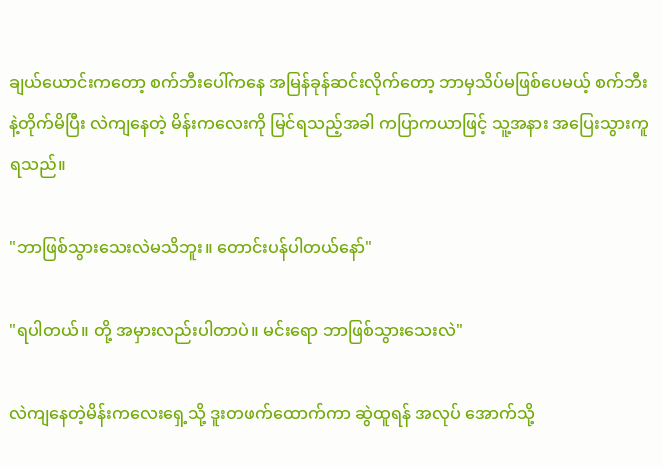ချယ်ယောင်းကတော့ စက်ဘီးပေါ်ကနေ အမြန်ခုန်ဆင်းလိုက်တော့ ဘာမှသိပ်မဖြစ်ပေမယ့် စက်ဘီးနဲ့တိုက်မိပြီး လဲကျနေတဲ့ မိန်းကလေးကို မြင်ရသည့်အခါ ကပြာကယာဖြင့် သူ့အနား အပြေးသွားကူရသည်။

"ဘာဖြစ်သွားသေးလဲမသိဘူး။ တောင်းပန်ပါတယ်နော်"

"ရပါတယ်။ တို့ အမှားလည်းပါတာပဲ။ မင်းရော ဘာဖြစ်သွားသေးလဲ"

လဲကျနေတဲ့မိန်းကလေးရှေ့သို့ ဒူးတဖက်ထောက်ကာ ဆွဲထူရန် အလုပ် အောက်သို့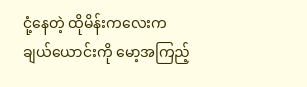ငုံ့နေတဲ့ ထိုမိန်းကလေးက ချယ်ယောင်းကို မော့အကြည့်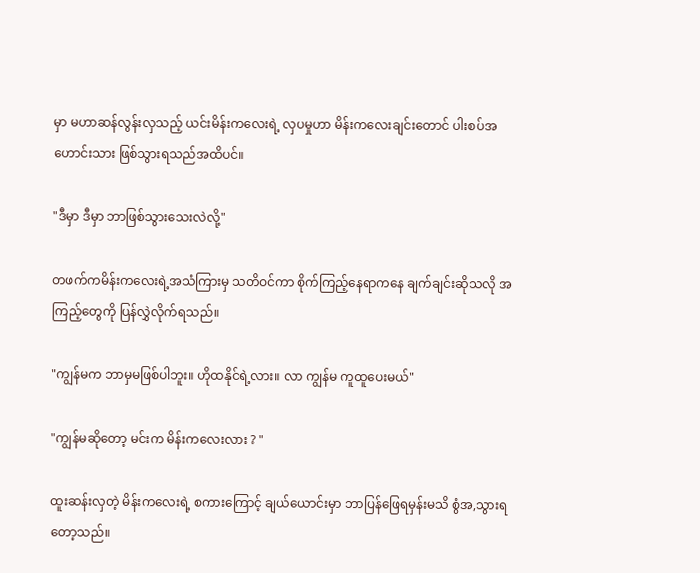မှာ မဟာဆန်လွန်းလှသည့် ယင်းမိန်းကလေးရဲ့ လှပမှုဟာ မိန်းကလေးချင်းတောင် ပါးစပ်အဟောင်းသား ဖြစ်သွားရသည်အထိပင်။

"ဒီမှာ ဒီမှာ ဘာဖြစ်သွားသေးလဲလို့"

တဖက်ကမိန်းကလေးရဲ့အသံကြားမှ သတိဝင်ကာ စိုက်ကြည့်နေရာကနေ ချက်ချင်းဆိုသလို အကြည့်တွေကို ပြန်လွှဲလိုက်ရသည်။

"ကျွန်မက ဘာမှမဖြစ်ပါဘူး။ ဟိုထနိုင်ရဲ့လား။ လာ ကျွန်မ ကူထူပေးမယ်"

"ကျွန်မဆိုတော့ မင်းက မိန်းကလေးလား ? "

ထူးဆန်းလှတဲ့ မိန်းကလေးရဲ့ စကားကြောင့် ချယ်ယောင်းမှာ ဘာပြန်ဖြေရမှန်းမသိ စွံအ,သွားရတော့သည်။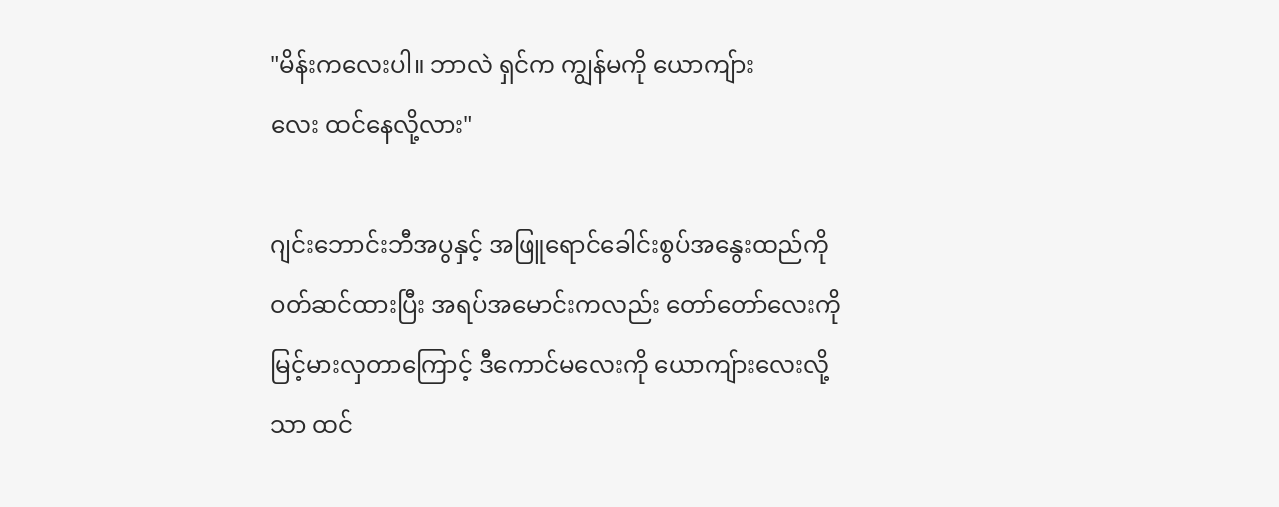"မိန်းကလေးပါ။ ဘာလဲ ရှင်က ကျွန်မကို ယောကျ်ား
လေး ထင်နေလို့လား"

ဂျင်းဘောင်းဘီအပွနှင့် အဖြူရောင်ခေါင်းစွပ်အနွေးထည်ကို ဝတ်ဆင်ထားပြီး အရပ်အမောင်းကလည်း တော်တော်လေးကို မြင့်မားလှတာကြောင့် ဒီကောင်မလေးကို ယောကျ်ားလေးလို့သာ ထင်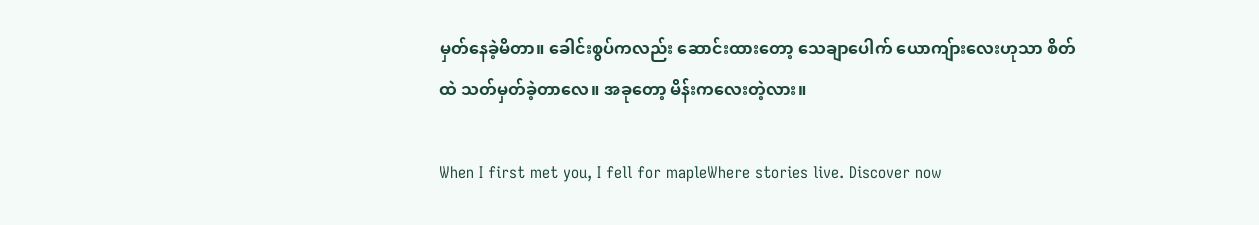မှတ်နေခဲ့မိတာ။ ခေါင်းစွပ်ကလည်း ဆောင်းထားတော့ သေချာပေါက် ယောကျ်ားလေးဟုသာ စိတ်ထဲ သတ်မှတ်ခဲ့တာလေ။ အခုတော့ မိန်းကလေးတဲ့လား။

When I first met you, I fell for mapleWhere stories live. Discover now